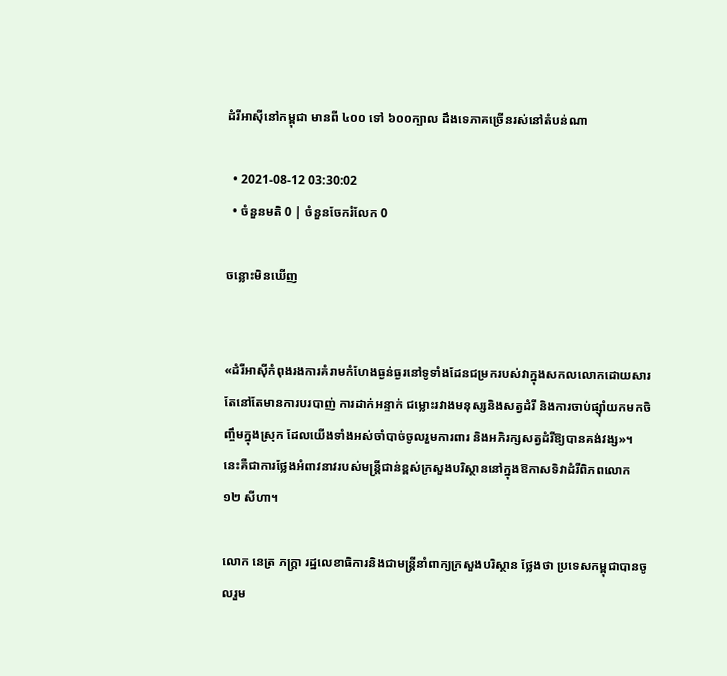ដំរីអាស៊ីនៅកម្ពុជា មានពី ៤០០ ទៅ ៦០០ក្បាល ដឹងទេភាគច្រើនរស់នៅតំបន់ណា

  • 2021-08-12 03:30:02
  • ចំនួនមតិ 0 | ចំនួនចែករំលែក 0

ចន្លោះមិនឃើញ


«ដំរីអាស៊ីកំពុងរងការគំរាមកំហែងធ្ងន់ធ្ងរនៅទូទាំងដែនជម្រករបស់វាក្នុងសកលលោកដោយសារតែនៅតែមានការបរបាញ់ ការដាក់អន្ទាក់ ជម្លោះរវាងមនុស្សនិងសត្វដំរី និងការចាប់ផ្ស៊ាំយកមកចិញ្ចឹមក្នុងស្រុក ដែលយើងទាំងអស់ចាំបាច់ចូលរួមការពារ និងអភិរក្សសត្វដំរីឱ្យបានគង់វង្ស»។ នេះគឺជាការថ្លែងអំពាវនាវរបស់មន្ត្រីជាន់ខ្ពស់ក្រសួងបរិស្ថាននៅក្នុងឱកាសទិវាដំរីពិភពលោក ១២ សីហា។

លោក នេត្រ ភក្ត្រា រដ្ឋលេខាធិការនិងជាមន្ត្រីនាំពាក្យក្រសួងបរិស្ថាន ថ្លែងថា ប្រទេសកម្ពុជាបានចូលរួម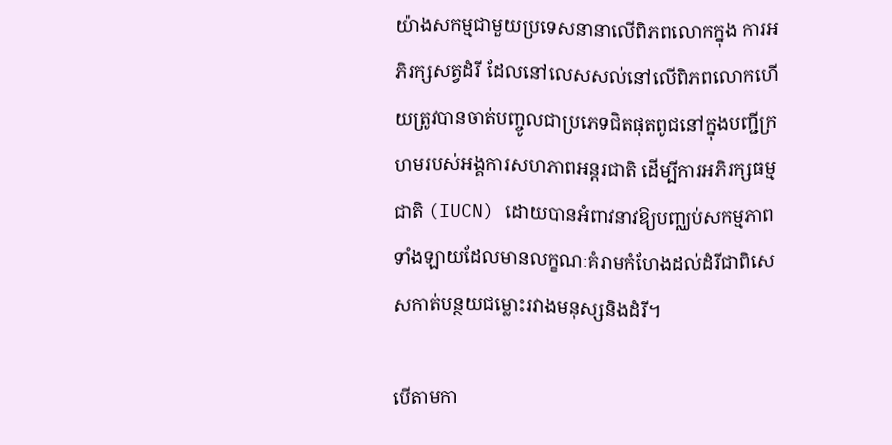យ៉ាងសកម្មជាមួយប្រទេសនានាលើពិភពលោកក្នុង ការអភិរក្សសត្វដំរី ដែលនៅលេសសល់នៅលើពិភពលោកហើយត្រូវបានចាត់បញ្ចូលជាប្រភេទជិតផុតពូជនៅក្នុងបញ្ជីក្រហមរបស់អង្គការសហភាពអន្ដរជាតិ ដើម្បីការអភិរក្សធម្មជាតិ (IUCN) ដោយបានអំពាវនាវឱ្យបញ្ឈប់សកម្មភាពទាំងឡាយដែលមានលក្ខណៈគំរាមកំហែងដល់ដំរីជាពិសេសកាត់បន្ថយជម្លោះរវាងមនុស្សនិងដំរី។

បើតាមកា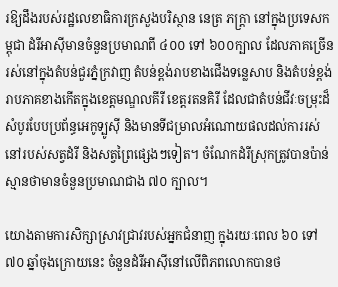រឱ្យដឹងរបស់រដ្ឋលេខាធិការក្រសួងបរិស្ថាន នេត្រ ភក្ត្រា នៅក្នុងប្រទេសកម្ពុជា ដំរីអាស៊ីមានចំនួនប្រមាណពី ៤០០ ទៅ ៦០០ក្បាល ដែលភាគច្រើនរស់នៅក្នុងតំបន់ជួរភ្នំក្រវាញ តំបន់ខ្ពង់រាបខាងជើងទន្លេសាប និងតំបន់ខ្ពង់រាបភាគខាងកើតក្នុងខេត្តមណ្ឌលគីរី ខេត្តរតនគិរី ដែលជាតំបន់ជីវៈចម្រុះដ៏សំបូរបែបប្រព័ន្ធអេកូទ្បូស៊ី និងមានទីជម្រាលអំណោយផលដល់ការរស់នៅរបស់សត្វដំរី និងសត្វព្រៃផ្សេងៗទៀត។ ចំណែកដំរីស្រុកត្រូវបានប៉ាន់ស្មានថាមានចំនួនប្រមាណជាង ៧០ ក្បាល។

យោងតាមការសិក្សាស្រាវជ្រាវរបស់អ្នកជំនាញ ក្នុងរយៈពេល ៦០ ទៅ ៧០ ឆ្នាំចុងក្រោយនេះ ចំនួនដំរីអាស៊ីនៅលើពិភពលោកបានថ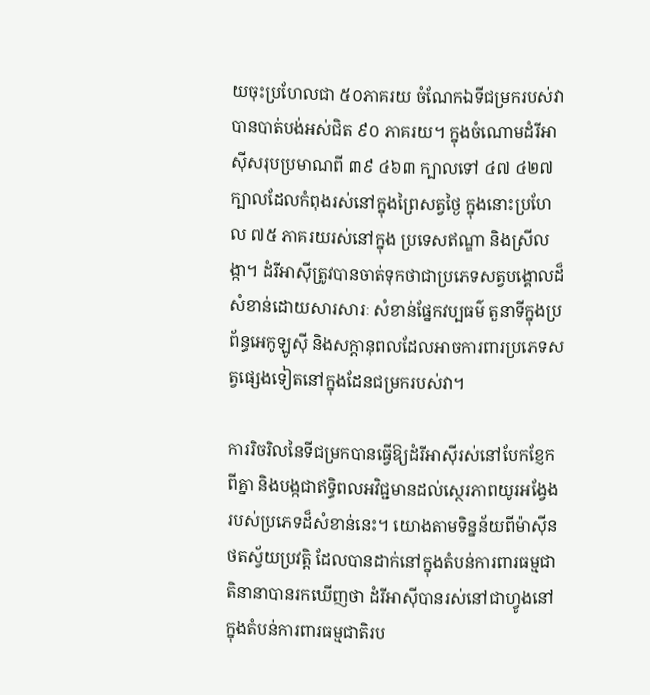យចុះប្រហែលជា ៥០ភាគរយ ចំណែកឯទីជម្រករបស់វាបានបាត់បង់អស់ជិត ៩០ ភាគរយ។ ក្នុងចំណោមដំរីអាស៊ីសរុបប្រមាណពី ៣៩ ៤៦៣ ក្បាលទៅ ៤៧ ៤២៧ ក្បាលដែលកំពុងរស់នៅក្នុងព្រៃសត្វថ្ងៃ ក្នុងនោះប្រហែល ៧៥ ភាគរយរស់នៅក្នុង ប្រទេសឥណ្ឌា និងស្រីលង្កា។ ដំរីអាស៊ីត្រូវបានចាត់ទុកថាជាប្រភេទសត្វបង្គោលដ៏សំខាន់ដោយសារសារៈ សំខាន់ផ្នែកវប្បធម៌ តួនាទីក្នុងប្រព័ន្ធអេកូឡូស៊ី និងសក្តានុពលដែលអាចការពារប្រភេទសត្វផ្សេងទៀតនៅក្នុងដែនជម្រករបស់វា។

ការរិចរិលនៃទីជម្រកបានធ្វើឱ្យដំរីអាស៊ីរស់នៅបែកខ្ញែកពីគ្នា និងបង្កជាឥទ្ធិពលអវិជ្ជមានដល់ស្ថេរភាពយូរអង្វែងរបស់ប្រភេទដ៏សំខាន់នេះ។ យោងតាមទិន្នន័យពីម៉ាស៊ីនថតស្វ័យប្រវត្តិ ដែលបានដាក់នៅក្នុងតំបន់ការពារធម្មជាតិនានាបានរកឃើញថា ដំរីអាស៊ីបានរស់នៅជាហ្វូងនៅក្នុងតំបន់ការពារធម្មជាតិរប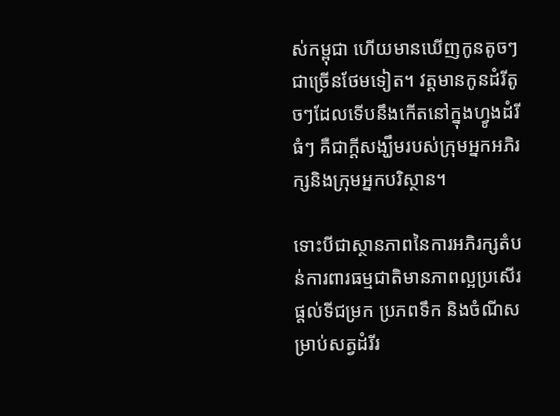ស់កម្ពុជា ហើយមានឃើញកូនតូចៗជាច្រើនថែមទៀត។ វត្តមានកូនដំរីតូចៗដែលទើបនឹងកើតនៅក្នុងហ្វូងដំរីធំៗ គឺជាក្តីសង្ឃឹមរបស់ក្រុមអ្នកអភិរក្សនិងក្រុមអ្នកបរិស្ថាន។

ទោះបីជាស្ថានភាពនៃការអភិរក្សតំបន់ការពារធម្មជាតិមានភាពល្អប្រសើរផ្តល់ទីជម្រក ប្រភពទឹក និងចំណីសម្រាប់សត្វដំរីរ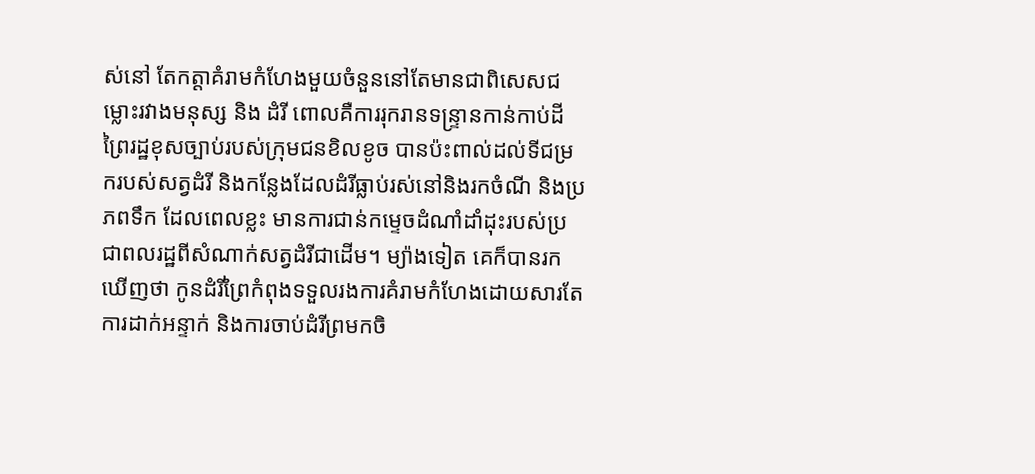ស់នៅ តែកត្តាគំរាមកំហែងមួយចំនួននៅតែមានជាពិសេសជម្លោះរវាងមនុស្ស និង ដំរី ពោលគឺការរុករានទន្ទ្រានកាន់កាប់ដីព្រៃរដ្ឋខុសច្បាប់របស់ក្រុមជនខិលខូច បានប៉ះពាល់ដល់ទីជម្រករបស់សត្វដំរី និងកន្លែងដែលដំរីធ្លាប់រស់នៅនិងរកចំណី និងប្រភពទឹក ដែលពេលខ្លះ មានការជាន់កម្ទេចដំណាំដាំដុះរបស់ប្រជាពលរដ្ឋពីសំណាក់សត្វដំរីជាដើម។ ម្យ៉ាងទៀត គេក៏បានរកឃើញថា កូនដំរីព្រៃកំពុងទទួលរងការគំរាមកំហែងដោយសារតែការដាក់អន្ទាក់ និងការចាប់ដំរីព្រមកចិ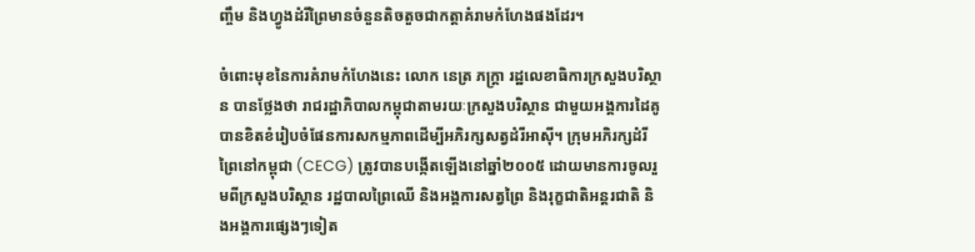ញ្ចឹម និងហ្វូងដំរីព្រៃមានចំនួនតិចតួចជាកត្តាគំរាមកំហែងផងដែរ។

ចំពោះមុខនៃការគំរាមកំហែងនេះ លោក នេត្រ ភក្ត្រា រដ្ឋលេខាធិការក្រសួងបរិស្ថាន បានថ្លែងថា រាជរដ្ឋាភិបាលកម្ពុជាតាមរយៈក្រសួងបរិស្ថាន ជាមួយអង្គការដៃគូ បានខិតខំរៀបចំផែនការសកម្មភាពដើម្បីអភិរក្សសត្វដំរីអាស៊ី។ ក្រុមអភិរក្សដំរីព្រៃនៅកម្ពុជា (CECG) ត្រូវបានបង្កើតឡើងនៅឆ្នាំ២០០៥ ដោយមានការចូលរួមពីក្រសួងបរិស្ថាន រដ្ឋបាលព្រៃឈើ និងអង្គការសត្វព្រៃ និងរុក្ខជាតិអន្តរជាតិ និងអង្គការផ្សេងៗទៀត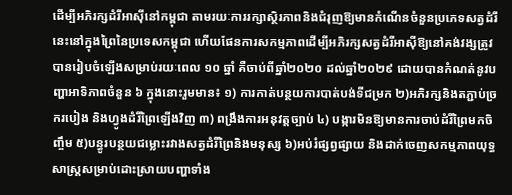ដើម្បីអភិរក្សដំរីអាស៊ីនៅកម្ពុជា តាមរយៈការរក្សាស្ថិរភាពនិងជំរុញឱ្យមានកំណើនចំនួនប្រភេទសត្វដំរីនេះនៅក្នុងព្រៃនៃប្រទេសកម្ពុជា ហើយផែនការសកម្មភាពដើម្បីអភិរក្សសត្វដំរីអាស៊ីឱ្យនៅគង់វង្សត្រូវបានរៀបចំឡើងសម្រាប់រយៈពេល ១០ ឆ្នាំ គឺចាប់ពីឆ្នាំ២០២០ ដល់ឆ្នាំ២០២៩ ដោយបានកំណត់នូវបញ្ហាអាទិភាពចំនួន ៦ ក្នុងនោះរួមមាន៖ ១) ការកាត់បន្ថយការបាត់បង់ទីជម្រក ២)អភិរក្សនិងតភ្ជាប់ច្រករបៀង និងហ្វូងដំរីព្រៃឡើងវិញ ៣) ពង្រឹងការអនុវត្តច្បាប់ ៤) បង្ការមិនឱ្យមានការចាប់ដំរីព្រៃមកចិញ្ចឹម ៥)បន្ធូរបន្ថយជម្លោះរវាងសត្វដំរីព្រៃនិងមនុស្ស ៦)អប់រំផ្សព្វផ្សាយ និងដាក់ចេញសកម្មភាពយុទ្ធសាស្ត្រសម្រាប់ដោះស្រាយបញ្ហាទាំង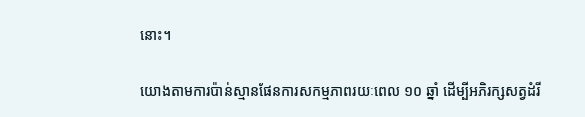នោះ។

យោងតាមការប៉ាន់ស្មានផែនការសកម្មភាពរយៈពេល ១០ ឆ្នាំ ដើម្បីអភិរក្សសត្វដំរី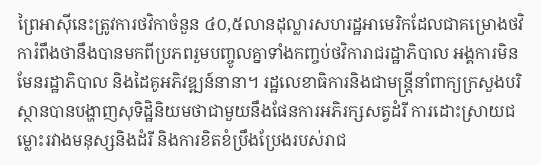ព្រៃអាស៊ីនេះត្រូវការថវិកាចំនួន ៤០,៥លានដុល្លារសហរដ្ឋអាមេរិកដែលជាគម្រោងថវិការំពឹងថានឹងបានមកពីប្រភពរួមបញ្ចូលគ្នាទាំងកញ្ចប់ថវិការាជរដ្ឋាភិបាល អង្គការមិនមែនរដ្ឋាភិបាល និងដៃគូអភិវឌ្ឍន៍នានា។ រដ្ឋលេខាធិការនិងជាមន្ត្រីនាំពាក្យក្រសួងបរិស្ថានបានបង្ហាញសុទិដ្ឋិនិយមថាជាមួយនឹងផែនការអភិរក្សសត្វដំរី ការដោះស្រាយជម្លោះរវាងមនុស្សនិងដំរី និងការខិតខំប្រឹងប្រែងរបស់រាជ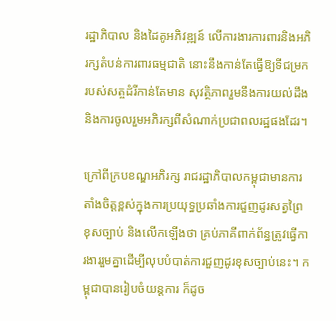រដ្ឋាភិបាល និងដៃគូអភិវឌ្ឍន៍ លើការងារការពារនិងអភិរក្សតំបន់ការពារធម្មជាតិ នោះនឹងកាន់តែធ្វើឱ្យទីជម្រករបស់សត្ចដំរីកាន់តែមាន សុវត្ថិភាពរួមនឹងការយល់ដឹងនិងការចូលរួមអភិរក្សពីសំណាក់ប្រជាពលរដ្ឋផងដែរ។

ក្រៅពីក្របខណ្ឌអភិរក្ស រាជរដ្ឋាភិបាលកម្ពុជាមានការតាំងចិត្តខ្ពស់ក្នុងការប្រយុទ្ធប្រឆាំងការជួញដូរសត្វព្រៃខុសច្បាប់ និងលើកឡើងថា គ្រប់ភាគីពាក់ព័ន្ធត្រូវធ្វើការងាររួមគ្នាដើម្បីលុបបំបាត់ការជួញដូរខុសច្បាប់នេះ។ កម្ពុជាបានរៀបចំយន្តការ ក៏ដូច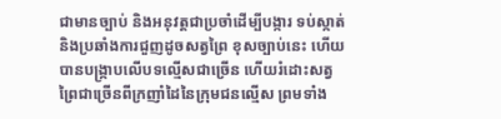ជាមានច្បាប់ និងអនុវត្តជាប្រចាំដើម្បីបង្ការ ទប់ស្កាត់ និងប្រឆាំងការជួញដូចសត្វព្រៃ ខុសច្បាប់នេះ ហើយបានបង្ក្រាបលើបទល្មើសជាច្រើន ហើយរំដោះសត្វព្រៃជាច្រើនពីក្រញាំដៃនៃក្រុមជនល្មើស ព្រមទាំង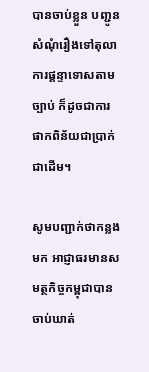បានចាប់ខ្លួន បញ្ជូនសំណុំរឿងទៅតុលាការផ្តន្ទាទោសតាមច្បាប់ ក៏ដូចជាការផាកពិន័យជាប្រាក់ជាដើម។

សូមបញ្ជាក់ថាកន្លងមក អាជ្ញាធរមានសមត្ថកិច្ចកម្ពុជាបានចាប់ឃាត់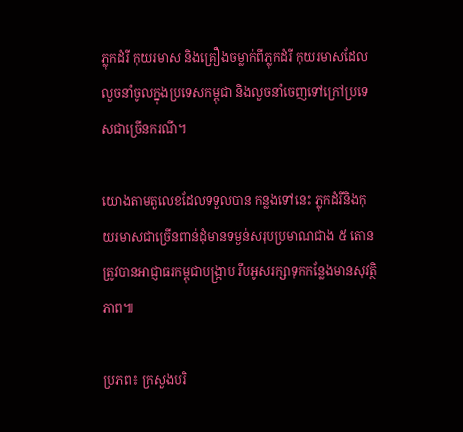ភ្លុកដំរី កុយរមាស និងគ្រឿងចម្លាក់ពីភ្លុកដំរី កុយរមាសដែលលួចនាំចូលក្នុងប្រទេសកម្ពុជា និងលួចនាំចេញទៅក្រៅប្រទេសជាច្រើនករណី។

យោងតាមតួលេខដែលទទួលបាន កន្លងទៅនេះ ភ្លុកដំរីនិងកុយរមាសជាច្រើនពាន់ដុំមានទម្ងន់សរុបប្រមាណជាង ៥ តោន ត្រូវបានអាជ្ញាធរកម្ពុជាបង្ក្រាប រឹបអូសរក្សាទុកកន្លែងមានសុវត្ថិភាព៕

ប្រភព៖ ក្រសួងបរិ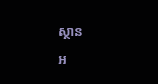ស្ថាន

អ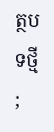ត្ថបទថ្មី
;